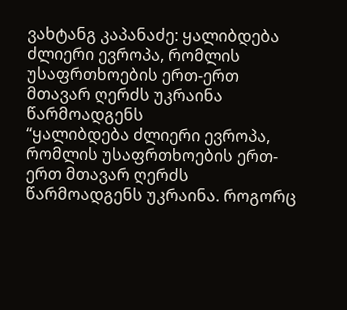ვახტანგ კაპანაძე: ყალიბდება ძლიერი ევროპა, რომლის უსაფრთხოების ერთ-ერთ მთავარ ღერძს უკრაინა წარმოადგენს
“ყალიბდება ძლიერი ევროპა, რომლის უსაფრთხოების ერთ-ერთ მთავარ ღერძს წარმოადგენს უკრაინა. როგორც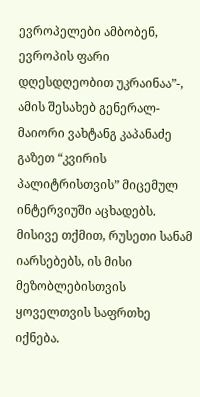ევროპელები ამბობენ, ევროპის ფარი დღესდღეობით უკრაინაა”-, ამის შესახებ გენერალ-მაიორი ვახტანგ კაპანაძე გაზეთ “კვირის პალიტრისთვის” მიცემულ ინტერვიუში აცხადებს.
მისივე თქმით, რუსეთი სანამ იარსებებს, ის მისი მეზობლებისთვის
ყოველთვის საფრთხე იქნება.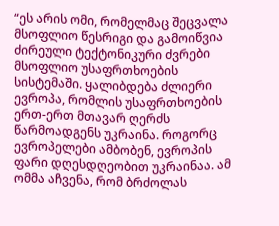“ეს არის ომი, რომელმაც შეცვალა მსოფლიო წესრიგი და გამოიწვია ძირეული ტექტონიკური ძვრები მსოფლიო უსაფრთხოების სისტემაში. ყალიბდება ძლიერი ევროპა, რომლის უსაფრთხოების ერთ-ერთ მთავარ ღერძს წარმოადგენს უკრაინა. როგორც ევროპელები ამბობენ, ევროპის ფარი დღესდღეობით უკრაინაა. ამ ომმა აჩვენა, რომ ბრძოლას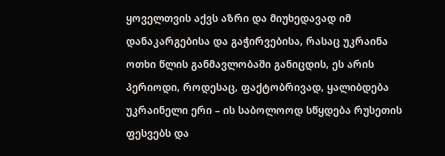ყოველთვის აქვს აზრი და მიუხედავად იმ დანაკარგებისა და გაჭირვებისა, რასაც უკრაინა ოთხი წლის განმავლობაში განიცდის, ეს არის პერიოდი, როდესაც, ფაქტობრივად, ყალიბდება უკრაინელი ერი – ის საბოლოოდ სწყდება რუსეთის ფესვებს და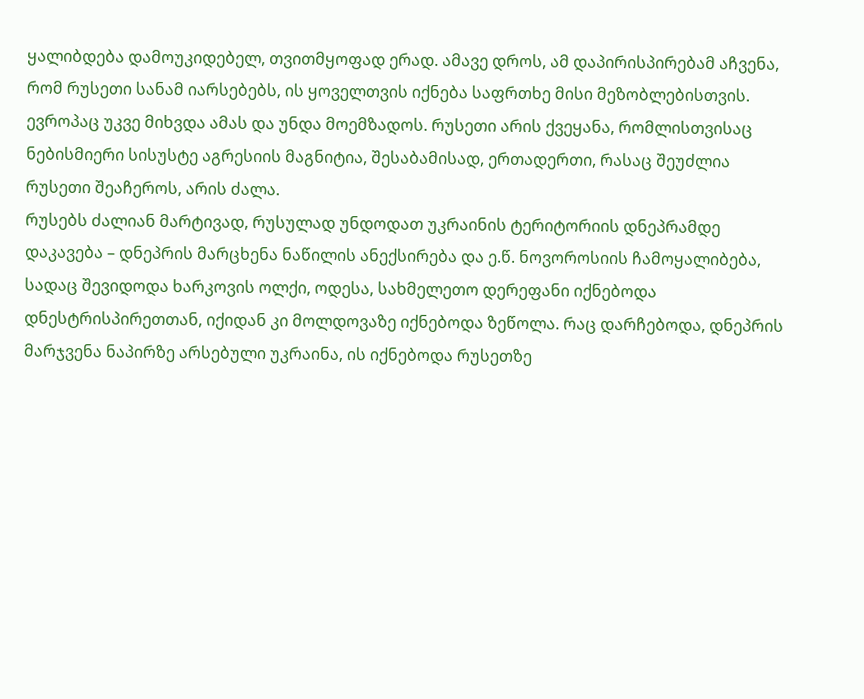ყალიბდება დამოუკიდებელ, თვითმყოფად ერად. ამავე დროს, ამ დაპირისპირებამ აჩვენა, რომ რუსეთი სანამ იარსებებს, ის ყოველთვის იქნება საფრთხე მისი მეზობლებისთვის. ევროპაც უკვე მიხვდა ამას და უნდა მოემზადოს. რუსეთი არის ქვეყანა, რომლისთვისაც ნებისმიერი სისუსტე აგრესიის მაგნიტია, შესაბამისად, ერთადერთი, რასაც შეუძლია რუსეთი შეაჩეროს, არის ძალა.
რუსებს ძალიან მარტივად, რუსულად უნდოდათ უკრაინის ტერიტორიის დნეპრამდე დაკავება – დნეპრის მარცხენა ნაწილის ანექსირება და ე.წ. ნოვოროსიის ჩამოყალიბება, სადაც შევიდოდა ხარკოვის ოლქი, ოდესა, სახმელეთო დერეფანი იქნებოდა დნესტრისპირეთთან, იქიდან კი მოლდოვაზე იქნებოდა ზეწოლა. რაც დარჩებოდა, დნეპრის მარჯვენა ნაპირზე არსებული უკრაინა, ის იქნებოდა რუსეთზე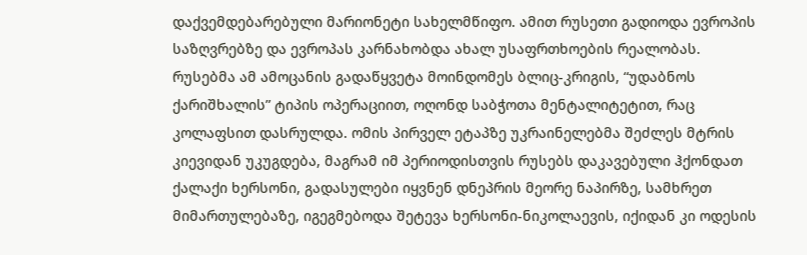დაქვემდებარებული მარიონეტი სახელმწიფო. ამით რუსეთი გადიოდა ევროპის საზღვრებზე და ევროპას კარნახობდა ახალ უსაფრთხოების რეალობას. რუსებმა ამ ამოცანის გადაწყვეტა მოინდომეს ბლიც-კრიგის, “უდაბნოს ქარიშხალის” ტიპის ოპერაციით, ოღონდ საბჭოთა მენტალიტეტით, რაც კოლაფსით დასრულდა. ომის პირველ ეტაპზე უკრაინელებმა შეძლეს მტრის კიევიდან უკუგდება, მაგრამ იმ პერიოდისთვის რუსებს დაკავებული ჰქონდათ ქალაქი ხერსონი, გადასულები იყვნენ დნეპრის მეორე ნაპირზე, სამხრეთ მიმართულებაზე, იგეგმებოდა შეტევა ხერსონი-ნიკოლაევის, იქიდან კი ოდესის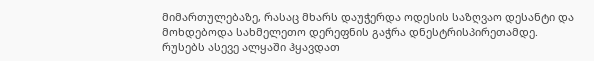მიმართულებაზე, რასაც მხარს დაუჭერდა ოდესის საზღვაო დესანტი და მოხდებოდა სახმელეთო დერეფნის გაჭრა დნესტრისპირეთამდე. რუსებს ასევე ალყაში ჰყავდათ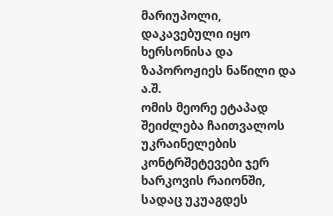მარიუპოლი, დაკავებული იყო ხერსონისა და ზაპოროჟიეს ნაწილი და ა.შ.
ომის მეორე ეტაპად შეიძლება ჩაითვალოს უკრაინელების კონტრშეტევები ჯერ ხარკოვის რაიონში, სადაც უკუაგდეს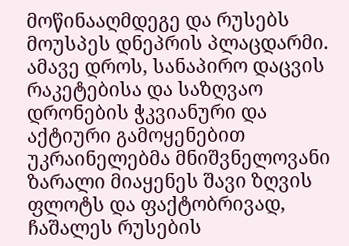მოწინააღმდეგე და რუსებს მოუსპეს დნეპრის პლაცდარმი. ამავე დროს, სანაპირო დაცვის რაკეტებისა და საზღვაო დრონების ჭკვიანური და აქტიური გამოყენებით უკრაინელებმა მნიშვნელოვანი ზარალი მიაყენეს შავი ზღვის ფლოტს და ფაქტობრივად, ჩაშალეს რუსების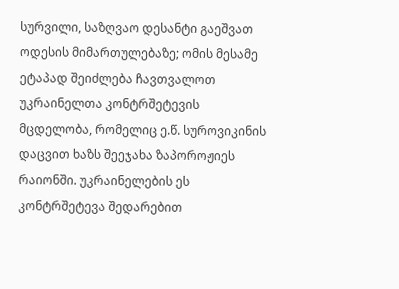სურვილი, საზღვაო დესანტი გაეშვათ ოდესის მიმართულებაზე; ომის მესამე ეტაპად შეიძლება ჩავთვალოთ უკრაინელთა კონტრშეტევის მცდელობა, რომელიც ე.წ. სუროვიკინის დაცვით ხაზს შეეჯახა ზაპოროჟიეს რაიონში. უკრაინელების ეს კონტრშეტევა შედარებით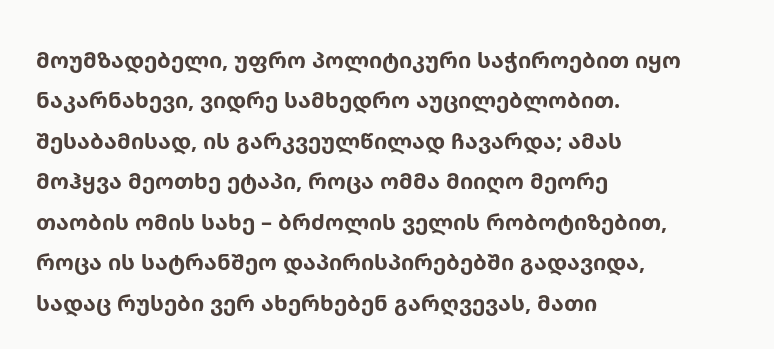მოუმზადებელი, უფრო პოლიტიკური საჭიროებით იყო ნაკარნახევი, ვიდრე სამხედრო აუცილებლობით. შესაბამისად, ის გარკვეულწილად ჩავარდა; ამას მოჰყვა მეოთხე ეტაპი, როცა ომმა მიიღო მეორე თაობის ომის სახე – ბრძოლის ველის რობოტიზებით, როცა ის სატრანშეო დაპირისპირებებში გადავიდა, სადაც რუსები ვერ ახერხებენ გარღვევას, მათი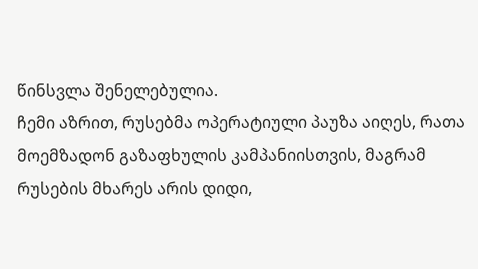წინსვლა შენელებულია.
ჩემი აზრით, რუსებმა ოპერატიული პაუზა აიღეს, რათა მოემზადონ გაზაფხულის კამპანიისთვის, მაგრამ რუსების მხარეს არის დიდი,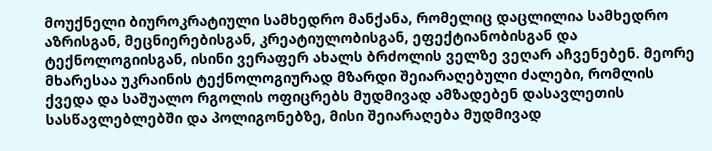მოუქნელი ბიუროკრატიული სამხედრო მანქანა, რომელიც დაცლილია სამხედრო აზრისგან, მეცნიერებისგან, კრეატიულობისგან, ეფექტიანობისგან და ტექნოლოგიისგან, ისინი ვერაფერ ახალს ბრძოლის ველზე ვეღარ აჩვენებენ. მეორე მხარესაა უკრაინის ტექნოლოგიურად მზარდი შეიარაღებული ძალები, რომლის ქვედა და საშუალო რგოლის ოფიცრებს მუდმივად ამზადებენ დასავლეთის სასწავლებლებში და პოლიგონებზე, მისი შეიარაღება მუდმივად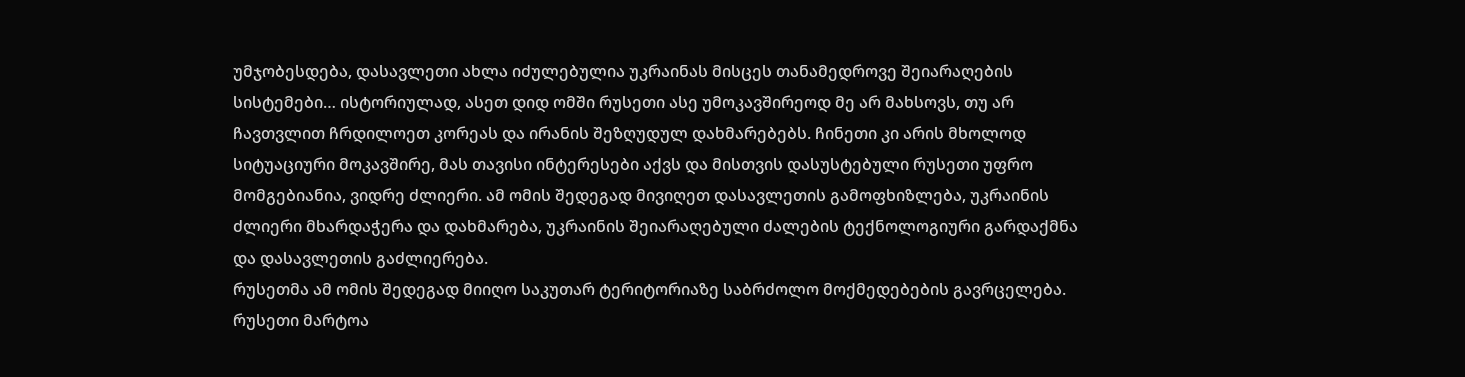უმჯობესდება, დასავლეთი ახლა იძულებულია უკრაინას მისცეს თანამედროვე შეიარაღების სისტემები… ისტორიულად, ასეთ დიდ ომში რუსეთი ასე უმოკავშირეოდ მე არ მახსოვს, თუ არ ჩავთვლით ჩრდილოეთ კორეას და ირანის შეზღუდულ დახმარებებს. ჩინეთი კი არის მხოლოდ სიტუაციური მოკავშირე, მას თავისი ინტერესები აქვს და მისთვის დასუსტებული რუსეთი უფრო მომგებიანია, ვიდრე ძლიერი. ამ ომის შედეგად მივიღეთ დასავლეთის გამოფხიზლება, უკრაინის ძლიერი მხარდაჭერა და დახმარება, უკრაინის შეიარაღებული ძალების ტექნოლოგიური გარდაქმნა და დასავლეთის გაძლიერება.
რუსეთმა ამ ომის შედეგად მიიღო საკუთარ ტერიტორიაზე საბრძოლო მოქმედებების გავრცელება. რუსეთი მარტოა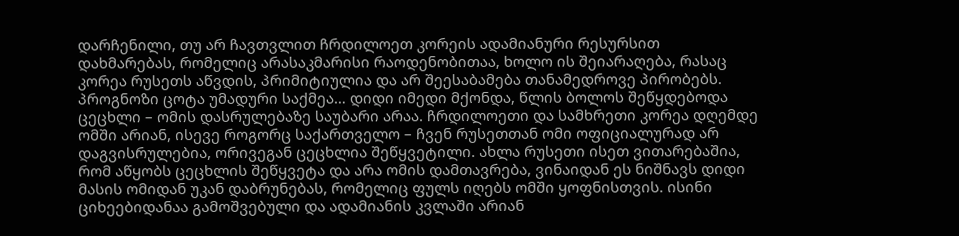დარჩენილი, თუ არ ჩავთვლით ჩრდილოეთ კორეის ადამიანური რესურსით დახმარებას, რომელიც არასაკმარისი რაოდენობითაა, ხოლო ის შეიარაღება, რასაც კორეა რუსეთს აწვდის, პრიმიტიულია და არ შეესაბამება თანამედროვე პირობებს. პროგნოზი ცოტა უმადური საქმეა… დიდი იმედი მქონდა, წლის ბოლოს შეწყდებოდა ცეცხლი – ომის დასრულებაზე საუბარი არაა. ჩრდილოეთი და სამხრეთი კორეა დღემდე ომში არიან, ისევე როგორც საქართველო – ჩვენ რუსეთთან ომი ოფიციალურად არ დაგვისრულებია, ორივეგან ცეცხლია შეწყვეტილი. ახლა რუსეთი ისეთ ვითარებაშია, რომ აწყობს ცეცხლის შეწყვეტა და არა ომის დამთავრება, ვინაიდან ეს ნიშნავს დიდი მასის ომიდან უკან დაბრუნებას, რომელიც ფულს იღებს ომში ყოფნისთვის. ისინი ციხეებიდანაა გამოშვებული და ადამიანის კვლაში არიან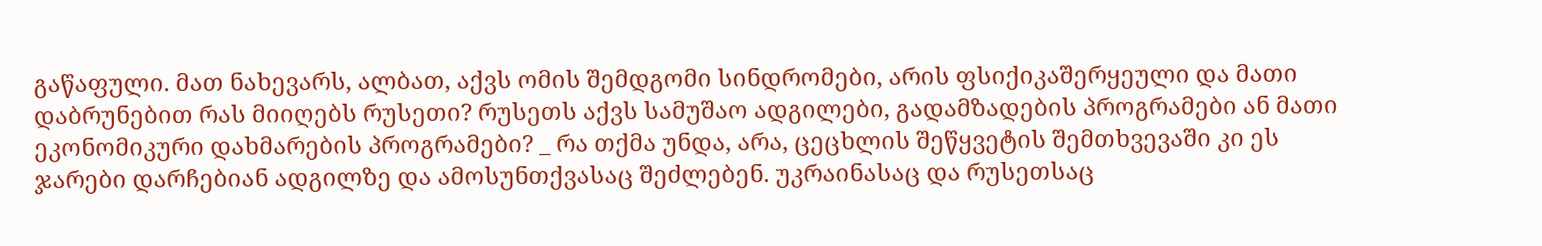გაწაფული. მათ ნახევარს, ალბათ, აქვს ომის შემდგომი სინდრომები, არის ფსიქიკაშერყეული და მათი დაბრუნებით რას მიიღებს რუსეთი? რუსეთს აქვს სამუშაო ადგილები, გადამზადების პროგრამები ან მათი ეკონომიკური დახმარების პროგრამები? _ რა თქმა უნდა, არა, ცეცხლის შეწყვეტის შემთხვევაში კი ეს ჯარები დარჩებიან ადგილზე და ამოსუნთქვასაც შეძლებენ. უკრაინასაც და რუსეთსაც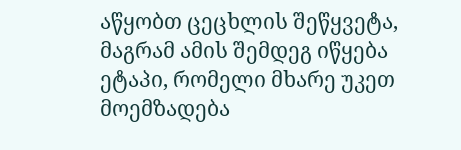აწყობთ ცეცხლის შეწყვეტა, მაგრამ ამის შემდეგ იწყება ეტაპი, რომელი მხარე უკეთ მოემზადება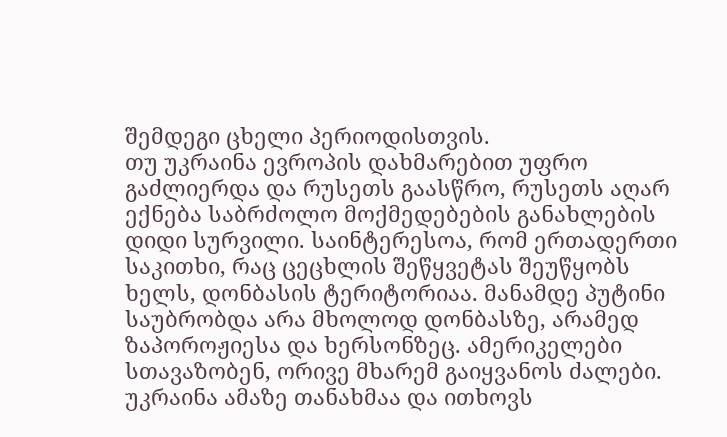შემდეგი ცხელი პერიოდისთვის.
თუ უკრაინა ევროპის დახმარებით უფრო გაძლიერდა და რუსეთს გაასწრო, რუსეთს აღარ ექნება საბრძოლო მოქმედებების განახლების დიდი სურვილი. საინტერესოა, რომ ერთადერთი საკითხი, რაც ცეცხლის შეწყვეტას შეუწყობს ხელს, დონბასის ტერიტორიაა. მანამდე პუტინი საუბრობდა არა მხოლოდ დონბასზე, არამედ ზაპოროჟიესა და ხერსონზეც. ამერიკელები სთავაზობენ, ორივე მხარემ გაიყვანოს ძალები. უკრაინა ამაზე თანახმაა და ითხოვს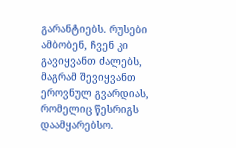გარანტიებს. რუსები ამბობენ, ჩვენ კი გავიყვანთ ძალებს, მაგრამ შევიყვანთ ეროვნულ გვარდიას, რომელიც წესრიგს დაამყარებსო.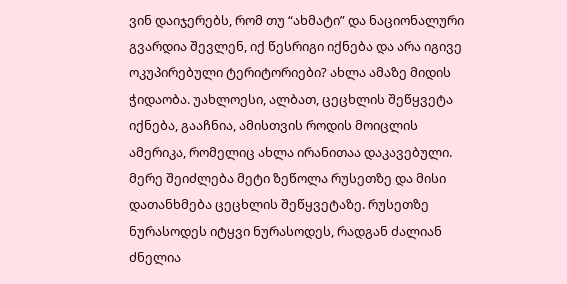ვინ დაიჯერებს, რომ თუ “ახმატი” და ნაციონალური გვარდია შევლენ, იქ წესრიგი იქნება და არა იგივე ოკუპირებული ტერიტორიები? ახლა ამაზე მიდის ჭიდაობა. უახლოესი, ალბათ, ცეცხლის შეწყვეტა იქნება, გააჩნია, ამისთვის როდის მოიცლის ამერიკა, რომელიც ახლა ირანითაა დაკავებული. მერე შეიძლება მეტი ზეწოლა რუსეთზე და მისი დათანხმება ცეცხლის შეწყვეტაზე. რუსეთზე ნურასოდეს იტყვი ნურასოდეს, რადგან ძალიან ძნელია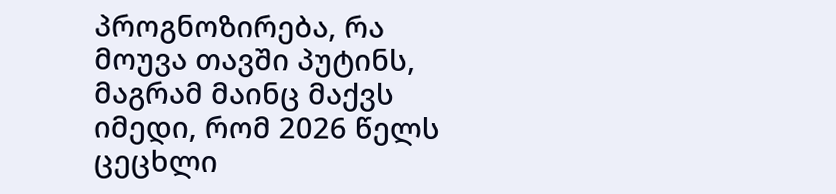პროგნოზირება, რა მოუვა თავში პუტინს, მაგრამ მაინც მაქვს იმედი, რომ 2026 წელს ცეცხლი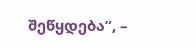შეწყდება”, –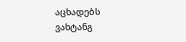აცხადებს ვახტანგ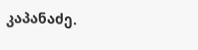კაპანაძე.